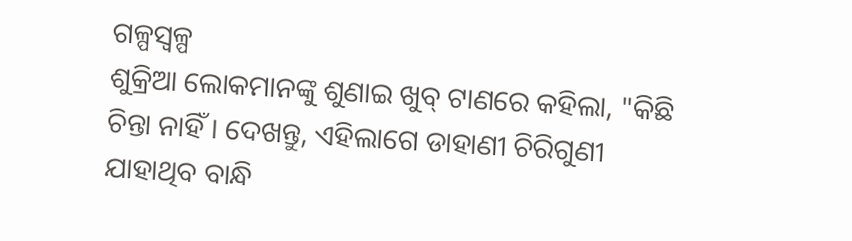ଗଳ୍ପସ୍ୱଳ୍ପ
ଶୁକ୍ରିଆ ଲୋକମାନଙ୍କୁ ଶୁଣାଇ ଖୁବ୍ ଟାଣରେ କହିଲା, "କିଛି ଚିନ୍ତା ନାହିଁ । ଦେଖନ୍ତୁ, ଏହିଲାଗେ ଡାହାଣୀ ଚିରିଗୁଣୀ ଯାହାଥିବ ବାନ୍ଧି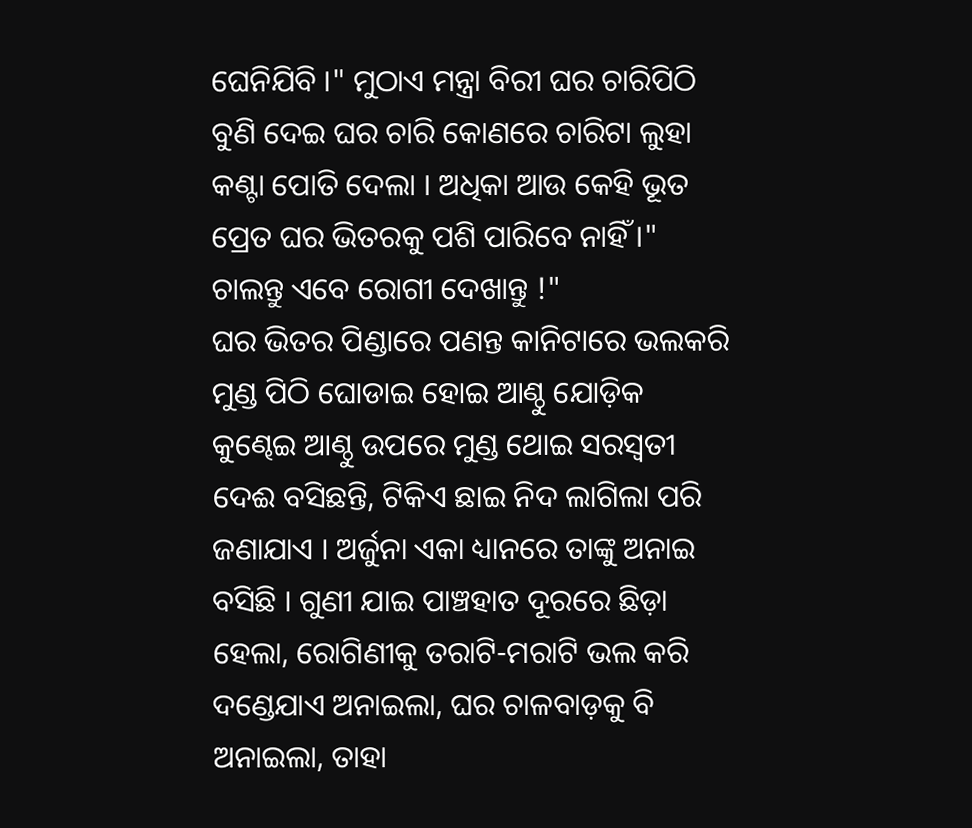ଘେନିଯିବି ।" ମୁଠାଏ ମନ୍ତ୍ରା ବିରୀ ଘର ଚାରିପିଠି ବୁଣି ଦେଇ ଘର ଚାରି କୋଣରେ ଚାରିଟା ଲୁହା କଣ୍ଟା ପୋତି ଦେଲା । ଅଧିକା ଆଉ କେହି ଭୂତ ପ୍ରେତ ଘର ଭିତରକୁ ପଶି ପାରିବେ ନାହିଁ ।" ଚାଲନ୍ତୁ ଏବେ ରୋଗୀ ଦେଖାନ୍ତୁ !"
ଘର ଭିତର ପିଣ୍ଡାରେ ପଣନ୍ତ କାନିଟାରେ ଭଲକରି ମୁଣ୍ଡ ପିଠି ଘୋଡାଇ ହୋଇ ଆଣ୍ଠୁ ଯୋଡ଼ିକ କୁଣ୍ଢେଇ ଆଣ୍ଠୁ ଉପରେ ମୁଣ୍ଡ ଥୋଇ ସରସ୍ୱତୀ ଦେଈ ବସିଛନ୍ତି, ଟିକିଏ ଛାଇ ନିଦ ଲାଗିଲା ପରି ଜଣାଯାଏ । ଅର୍ଜୁନା ଏକା ଧ୍ୟାନରେ ତାଙ୍କୁ ଅନାଇ ବସିଛି । ଗୁଣୀ ଯାଇ ପାଞ୍ଚହାତ ଦୂରରେ ଛିଡ଼ା ହେଲା, ରୋଗିଣୀକୁ ତରାଟି-ମରାଟି ଭଲ କରି ଦଣ୍ଡେଯାଏ ଅନାଇଲା, ଘର ଚାଳବାଡ଼କୁ ବି ଅନାଇଲା, ତାହା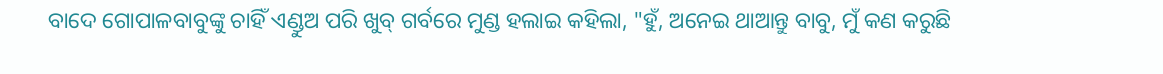ବାଦେ ଗୋପାଳବାବୁଙ୍କୁ ଚାହିଁ ଏଣ୍ଡୁଅ ପରି ଖୁବ୍ ଗର୍ବରେ ମୁଣ୍ଡ ହଲାଇ କହିଲା, "ହୁଁ, ଅନେଇ ଥାଆନ୍ତୁ ବାବୁ, ମୁଁ କଣ କରୁଛି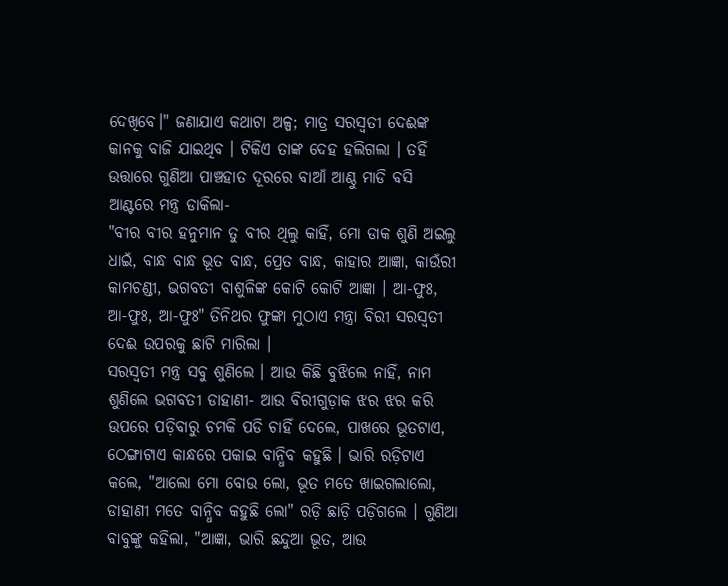ଦେଖିବେ।" ଜଣାଯାଏ କଥାଟା ଅଳ୍ପ; ମାତ୍ର ସରସ୍ୱତୀ ଦେଈଙ୍କ କାନକୁ ବାଜି ଯାଇଥିବ । ଟିକିଏ ତାଙ୍କ ଦେହ ହଲିଗଲା । ତହିଁ ଉତ୍ତାରେ ଗୁଣିଆ ପାଞ୍ଚହାତ ଦୂରରେ ବାଆଁ ଆଣ୍ଠୁ ମାଡି ବସି ଆଣ୍ଟରେ ମନ୍ତ୍ର ଡାକିଲା-
"ବୀର ବୀର ହନୁମାନ ତୁ ବୀର ଥିଲୁ କାହିଁ, ମୋ ଡାକ ଶୁଣି ଅଇଲୁ ଧାଇଁ, ବାନ୍ଧ ବାନ୍ଧ ଭୂତ ବାନ୍ଧ, ପ୍ରେତ ବାନ୍ଧ, କାହାର ଆଜ୍ଞା, କାଉଁରୀ କାମଚଣ୍ଡୀ, ଭଗବତୀ ବାଶୁଳିଙ୍କ କୋଟି କୋଟି ଆଜ୍ଞା । ଆ-ଫୁଃ, ଆ-ଫୁଃ, ଆ-ଫୁଃ" ତିନିଥର ଫୁଙ୍କା ମୁଠାଏ ମନ୍ତ୍ରା ବିରୀ ସରସ୍ୱତୀ ଦେଈ ଉପରକୁ ଛାଟି ମାରିଲା ।
ସରସ୍ୱତୀ ମନ୍ତ୍ର ସବୁ ଶୁଣିଲେ । ଆଉ କିଛି ବୁଝିଲେ ନାହିଁ, ନାମ ଶୁଣିଲେ ଭଗବତୀ ଡାହାଣୀ- ଆଉ ବିରୀଗୁଡ଼ାକ ଝର ଝର କରି ଉପରେ ପଡ଼ିବାରୁ ଚମକି ପଡି ଚାହିଁ ଦେଲେ, ପାଖରେ ଭୂତଟାଏ, ଠେଙ୍ଗାଟାଏ କାନ୍ଧରେ ପକାଇ ବାନ୍ଧିବ କହୁଛି । ଭାରି ରଡ଼ିଟାଏ କଲେ, "ଆଲୋ ମୋ ବୋଉ ଲୋ, ଭୂତ ମତେ ଖାଇଗଲାଲୋ, ଡାହାଣୀ ମତେ ବାନ୍ଧିବ କହୁଛି ଲୋ" ରଡ଼ି ଛାଡ଼ି ପଡ଼ିଗଲେ । ଗୁଣିଆ ବାବୁଙ୍କୁ କହିଲା, "ଆଜ୍ଞା, ଭାରି ଛନ୍ଦୁଆ ଭୂତ, ଆଉ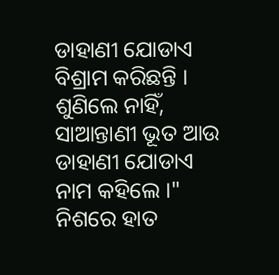ଡାହାଣୀ ଯୋଡାଏ ବିଶ୍ରାମ କରିଛନ୍ତି । ଶୁଣିଲେ ନାହିଁ, ସାଆନ୍ତାଣୀ ଭୂତ ଆଉ ଡାହାଣୀ ଯୋଡାଏ ନାମ କହିଲେ ।" ନିଶରେ ହାତ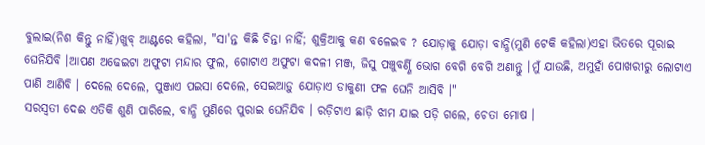ବୁଲାଇ(ନିଶ କିନ୍ତୁ ନାହିଁ)ଖୁବ୍ ଆଣ୍ଟରେ କହିଲା, "ସା'ନ୍ତ କିଛି ଚିନ୍ତା ନାହିଁ; ଶୁକ୍ରିଆକୁ କଣ ବଳେଇବ ? ଯୋଡ଼ାକୁ ଯୋଡ଼ା ବାନ୍ଧି(ମୁଣି ଟେକି କହିଲା)ଏହା ଭିତରେ ପୂରାଇ ଘେନିଯିବି ।ଆପଣ ଅଢେଇଟା ଅଫୁଟା ମନ୍ଦାର ଫୁଲ, ଗୋଟାଏ ଅଫୁଟା କଦଳୀ ମଞ୍ଜ, ଜିସୁ ପଞ୍ଚୁବର୍ଣ୍ଣି ଭୋଗ ବେଗି ବେଗି ଅଣାନ୍ତୁ ।ମୁଁ ଯାଉଛି, ଅମୁହାଁ ପୋଖରୀରୁ ଲୋଟାଏ ପାଣି ଆଣିବି । ଦେଲେ ଦେଲେ, ପୁଞ୍ଜାଏ ପଇସା ଦେଲେ, ସେଇଆଡ଼ୁ ଯୋଡ଼ାଏ ଡାକୁଣୀ ଫଳ ଘେନି ଆସିବି ।"
ସରସ୍ୱତୀ ଦେଈ ଏତିକି ଶୁଣି ପାରିଲେ, ବାନ୍ଧି ମୁଣିରେ ପୁରାଇ ଘେନିଯିବ । ରଡ଼ିଟାଏ ଛାଡ଼ି ଝାମ ଯାଇ ପଡ଼ି ଗଲେ, ଚେତା ମୋଷ ।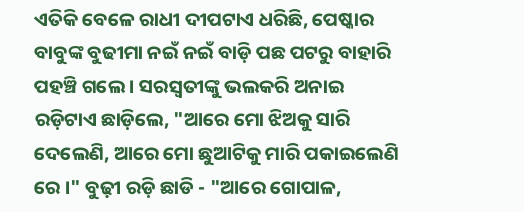ଏତିକି ବେଳେ ରାଧୀ ଦୀପଟାଏ ଧରିଛି, ପେଷ୍କାର ବାବୁଙ୍କ ବୁଢୀମା ନଇଁ ନଇଁ ବାଡ଼ି ପଛ ପଟରୁ ବାହାରି ପହଞ୍ଚି ଗଲେ । ସରସ୍ୱତୀଙ୍କୁ ଭଲକରି ଅନାଇ ରଡ଼ିଟାଏ ଛାଡ଼ିଲେ, "ଆରେ ମୋ ଝିଅକୁ ସାରି ଦେଲେଣି, ଆରେ ମୋ ଛୁଆଟିକୁ ମାରି ପକାଇଲେଣି ରେ ।" ବୁଢ଼ୀ ରଡ଼ି ଛାଡି - "ଆରେ ଗୋପାଳ,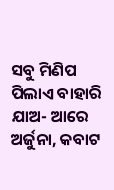ସବୁ ମିଣିପ ପିଲାଏ ବାହାରି ଯାଅ- ଆରେ ଅର୍ଜୁନା, କବାଟ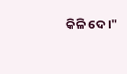କିଳି ଦେ ।"